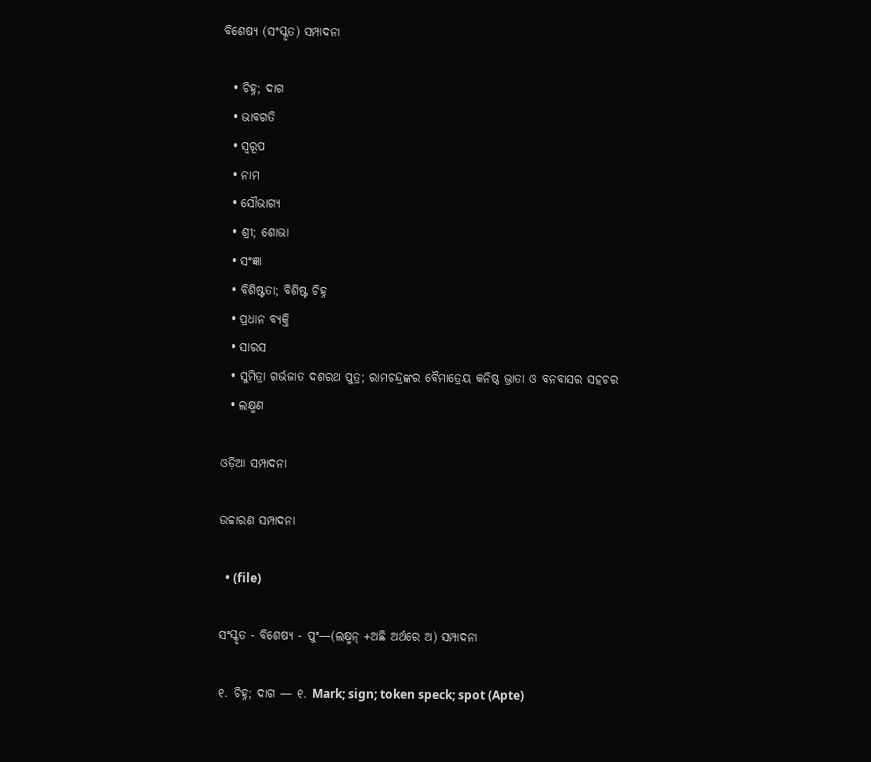ବିଶେଷ୍ୟ (ସଂସ୍କୃତ) ସମ୍ପାଦନା

  • ଚିହ୍ନ; ଦାଗ
  • ଭାବଗତି
  • ସ୍ଵରୂପ
  • ନାମ
  • ସୌଭାଗ୍ୟ
  • ଶ୍ରୀ; ଶୋଭା
  • ସଂଜ୍ଞା
  • ବିଶିଷ୍ଟତା; ବିଶିଷ୍ଟ ଚିହ୍ନ
  • ପ୍ରଧାନ ବ୍ୟକ୍ତି
  • ସାରସ
  • ସୁମିତ୍ରା ଗର୍ଭଜାତ ଦଶରଥ ପୁତ୍ର; ରାମଚନ୍ଦ୍ରଙ୍କର ବୈମାତ୍ରେୟ କନିଷ୍ଠ ଭ୍ରାତା ଓ ବନବାସର ସହଚର
  • ଲକ୍ଷ୍ମଣ

ଓଡ଼ିଆ ସମ୍ପାଦନା

ଉଚ୍ଚାରଣ ସମ୍ପାଦନା

  • (file)

ସଂସ୍କୃତ - ବିଶେଷ୍ୟ - ପୁଂ—(ଲକ୍ଷ୍ମନ୍ +ଅଛି ଅର୍ଥରେ ଅ) ସମ୍ପାଦନା

୧. ଚିହ୍ନ; ଦାଗ — ୧. Mark; sign; token speck; spot (Apte)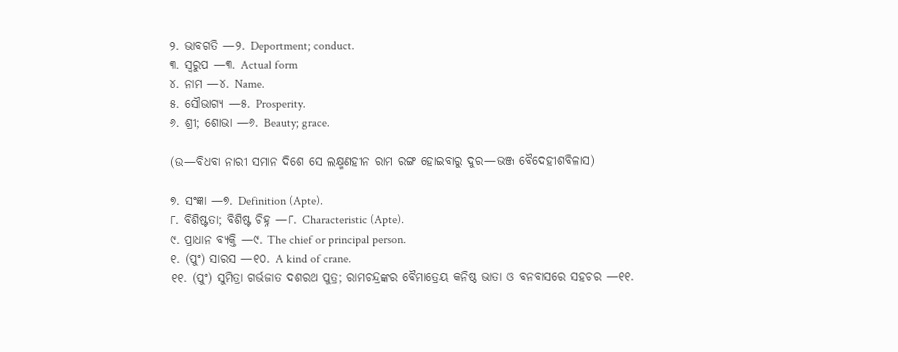୨. ଭାବଗତି —୨. Deportment; conduct.
୩. ସ୍ୱରୁପ —୩. Actual form
୪. ନାମ —୪. Name.
୫. ସୌଭାଗ୍ୟ —୫. Prosperity.
୬. ଶ୍ରୀ; ଶୋଭା —୬. Beauty; grace.

(ଉ—ବିଧବା ନାରୀ ସମାନ ଦିଶେ ସେ ଲକ୍ଷ୍ମଣହୀନ ରାମ ରଙ୍ଗ ହୋଇବାରୁ ଦୁର—ଭଞ୍ଜ ବୈଦେହୀଶବିଳାସ)

୭. ସଂଜ୍ଞା —୭. Definition (Apte).
୮. ବିଶିଷ୍ଟତା; ବିଶିଷ୍ଟ ଚିହ୍ନ —୮. Characteristic (Apte).
୯. ପ୍ରାଧାନ ବ୍ୟକ୍ତି —୯. The chief or principal person.
୧. (ପୁଂ) ସାରସ —୧୦. A kind of crane.
୧୧. (ପୁଂ) ସୁମିତ୍ରା ଗର୍ଭଜାତ ଦଶରଥ ପୁତ୍ର; ରାମଚନ୍ଦ୍ରଙ୍କର ବୈମାତ୍ରେୟ କନିଷ୍ଠ ଭାତା ଓ ବନବାସରେ ସହଚର —୧୧.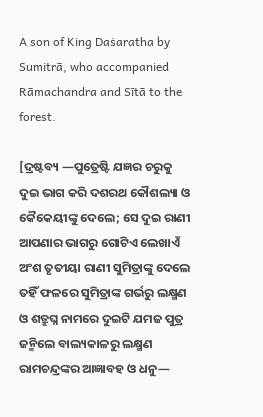A son of King Daṡaratha by Sumitrā, who accompanied Rāmachandra and Sītā to the forest.

[ଦ୍ରଷ୍ଟବ୍ୟ —ପୁତ୍ରେଷ୍ଟି ଯଜ୍ଞର ଚରୁକୁ ଦୁଇ ଭାଗ କରି ଦଶରଥ କୌଶଲ୍ୟା ଓ କୈକେୟୀଙ୍କୁ ଦେଲେ; ସେ ଦୁଇ ରାଣୀ ଆପଣାର ଭାଗରୁ ଗୋଟିଏ ଲେଖାଏଁ ଅଂଶ ତୃତୀୟା ରାଣୀ ସୁମିତ୍ରାଙ୍କୁ ଦେଲେ ତହିଁ ଫଳରେ ସୁମିତ୍ରାଙ୍କ ଗର୍ଭରୁ ଲକ୍ଷ୍ମଣ ଓ ଶତ୍ରୁଘ୍ନ ନାମରେ ଦୁଇଟି ଯମଜ ପୁତ୍ର ଜନ୍ମିଲେ ବାଲ୍ୟକାଳରୁ ଲକ୍ଷ୍ମଣ ରାମଚନ୍ଦ୍ରଙ୍କର ଆଜ୍ଞାବହ ଓ ଧନୁ—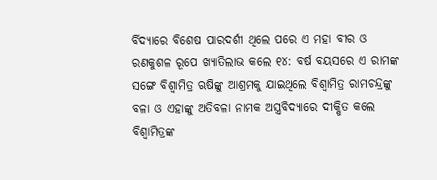ର୍ବିଦ୍ୟାରେ ବିଶେଷ ପାରଦର୍ଶୀ ଥିଲେ ପରେ ଏ ମହା ବୀର ଓ ରଣକୁଶଳ ରୂପେ ଖ୍ୟାତିଲାଭ କଲେ ୧୪: ବର୍ଷ ବୟସରେ ଏ ରାମଙ୍କ ସଙ୍ଗେ ବିଶ୍ୱାମିତ୍ର ଋଷିଙ୍କୁ ଆଶ୍ରମକୁ ଯାଇଥିଲେ ବିଶ୍ୱାମିତ୍ର ରାମଚନ୍ଦ୍ରଙ୍କୁ ବଳା ଓ ଏହାଙ୍କୁ ଅତିବଳା ନାମକ ଅସ୍ତ୍ରବିଦ୍ୟାରେ ଦୀକ୍ଷିତ କଲେ ବିଶ୍ୱାମିତ୍ରଙ୍କ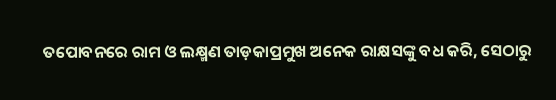ତପୋବନରେ ରାମ ଓ ଲକ୍ଷ୍ମଣ ତାଡ଼କାପ୍ରମୁଖ ଅନେକ ରାକ୍ଷସଙ୍କୁ ବଧ କରି, ସେଠାରୁ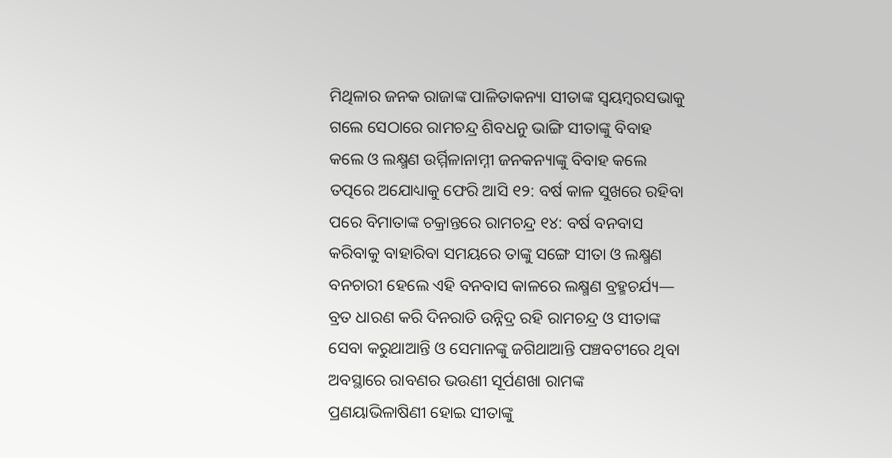ମିଥିଳାର ଜନକ ରାଜାଙ୍କ ପାଳିତାକନ୍ୟା ସୀତାଙ୍କ ସ୍ୱୟମ୍ୱରସଭାକୁ ଗଲେ ସେଠାରେ ରାମଚନ୍ଦ୍ର ଶିବଧନୁ ଭାଙ୍ଗି ସୀତାଙ୍କୁ ବିବାହ କଲେ ଓ ଲକ୍ଷ୍ମଣ ଉର୍ମ୍ମିଳାନାମ୍ନୀ ଜନକନ୍ୟାଙ୍କୁ ବିବାହ କଲେ ତତ୍ପରେ ଅଯୋଧ୍ୟାକୁ ଫେରି ଆସି ୧୨: ବର୍ଷ କାଳ ସୁଖରେ ରହିବା ପରେ ବିମାତାଙ୍କ ଚକ୍ରାନ୍ତରେ ରାମଚନ୍ଦ୍ର ୧୪: ବର୍ଷ ବନବାସ କରିବାକୁ ବାହାରିବା ସମୟରେ ତାଙ୍କୁ ସଙ୍ଗେ ସୀତା ଓ ଲକ୍ଷ୍ମଣ ବନଚାରୀ ହେଲେ ଏହି ବନବାସ କାଳରେ ଲକ୍ଷ୍ମଣ ବ୍ରହ୍ମଚର୍ଯ୍ୟ— ବ୍ରତ ଧାରଣ କରି ଦିନରାତି ଉନ୍ନିଦ୍ର ରହି ରାମଚନ୍ଦ୍ର ଓ ସୀତାଙ୍କ ସେବା କରୁଥାଆନ୍ତି ଓ ସେମାନଙ୍କୁ ଜଗିଥାଆନ୍ତି ପଞ୍ଚବଟୀରେ ଥିବା ଅବସ୍ଥାରେ ରାବଣର ଭଉଣୀ ସୂର୍ପଣଖା ରାମଙ୍କ ପ୍ରଣୟାଭିଳାଷିଣୀ ହୋଇ ସୀତାଙ୍କୁ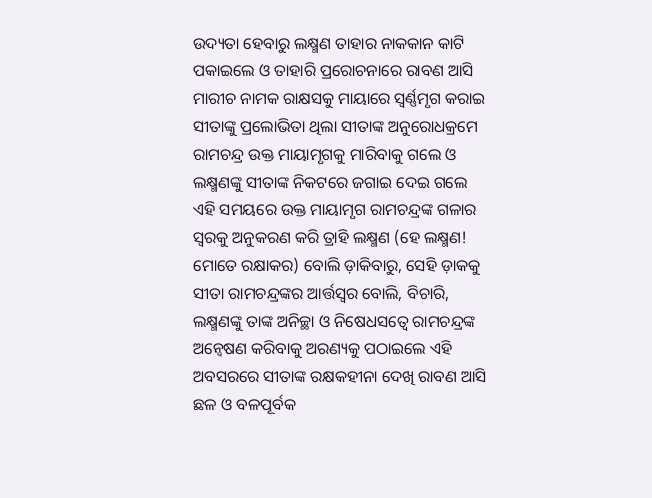ଉଦ୍ୟତା ହେବାରୁ ଲକ୍ଷ୍ମଣ ତାହାର ନାକକାନ କାଟି ପକାଇଲେ ଓ ତାହାରି ପ୍ରରୋଚନାରେ ରାବଣ ଆସି ମାରୀଚ ନାମକ ରାକ୍ଷସକୁ ମାୟାରେ ସ୍ୱର୍ଣ୍ଣମୃଗ କରାଇ ସୀତାଙ୍କୁ ପ୍ରଲୋଭିତା ଥିଲା ସୀତାଙ୍କ ଅନୁରୋଧକ୍ରମେ ରାମଚନ୍ଦ୍ର ଉକ୍ତ ମାୟାମୃଗକୁ ମାରିବାକୁ ଗଲେ ଓ ଲକ୍ଷ୍ମଣଙ୍କୁ ସୀତାଙ୍କ ନିକଟରେ ଜଗାଇ ଦେଇ ଗଲେ ଏହି ସମୟରେ ଉକ୍ତ ମାୟାମୃଗ ରାମଚନ୍ଦ୍ରଙ୍କ ଗଳାର ସ୍ୱରକୁ ଅନୁକରଣ କରି ତ୍ରାହି ଲକ୍ଷ୍ମଣ (ହେ ଲକ୍ଷ୍ମଣ! ମୋତେ ରକ୍ଷାକର) ବୋଲି ଡ଼ାକିବାରୁ, ସେହି ଡ଼ାକକୁ ସୀତା ରାମଚନ୍ଦ୍ରଙ୍କର ଆର୍ତ୍ତସ୍ୱର ବୋଲି, ବିଚାରି, ଲକ୍ଷ୍ମଣଙ୍କୁ ତାଙ୍କ ଅନିଚ୍ଛା ଓ ନିଷେଧସତ୍ୱେ ରାମଚନ୍ଦ୍ରଙ୍କ ଅନ୍ୱେଷଣ କରିବାକୁ ଅରଣ୍ୟକୁ ପଠାଇଲେ ଏହି ଅବସରରେ ସୀତାଙ୍କ ରକ୍ଷକହୀନା ଦେଖି ରାବଣ ଆସି ଛଳ ଓ ବଳପୂର୍ବକ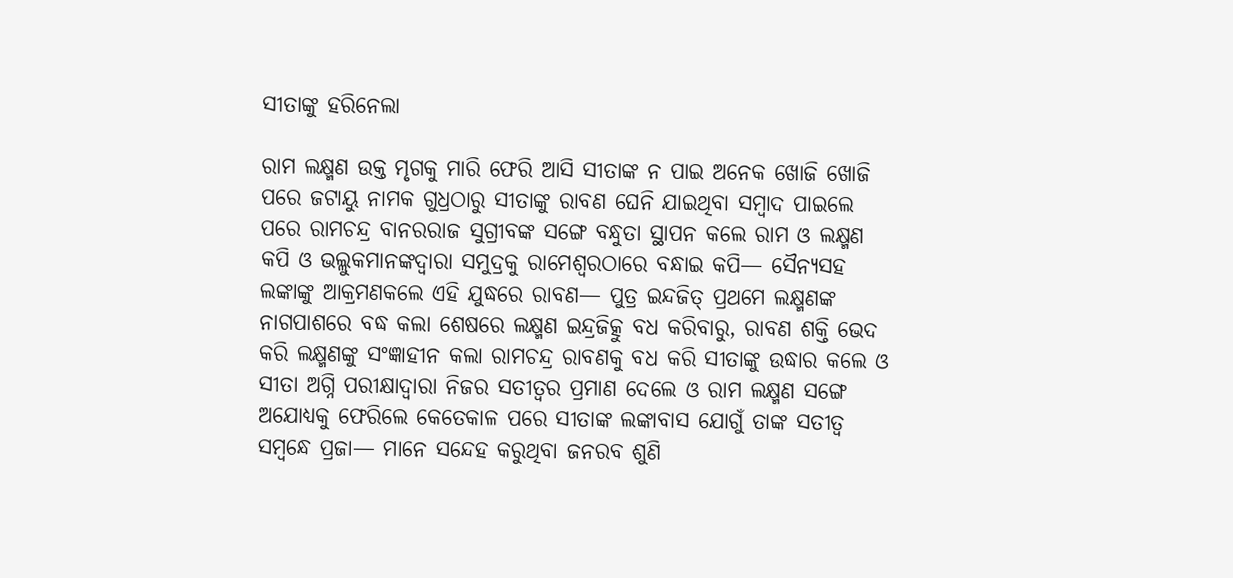ସୀତାଙ୍କୁ ହରିନେଲା

ରାମ ଲକ୍ଷ୍ମଣ ଉକ୍ତ ମୃଗକୁ ମାରି ଫେରି ଆସି ସୀତାଙ୍କ ନ ପାଇ ଅନେକ ଖୋଜି ଖୋଜି ପରେ ଜଟାୟୁ ନାମକ ଗୁଧ୍ରଠାରୁ ସୀତାଙ୍କୁ ରାବଣ ଘେନି ଯାଇଥିବା ସମ୍ୱାଦ ପାଇଲେ ପରେ ରାମଚନ୍ଦ୍ର ବାନରରାଜ ସୁଗ୍ରୀବଙ୍କ ସଙ୍ଗେ ବନ୍ଧୁତା ସ୍ଥାପନ କଲେ ରାମ ଓ ଲକ୍ଷ୍ମଣ କପି ଓ ଭଲ୍ଲୁକମାନଙ୍କଦ୍ୱାରା ସମୁଦ୍ରକୁ ରାମେଶ୍ୱରଠାରେ ବନ୍ଧାଇ କପି— ସୈନ୍ୟସହ ଲଙ୍କାଙ୍କୁ ଆକ୍ରମଣକଲେ ଏହି ଯୁଦ୍ଧରେ ରାବଣ— ପୁତ୍ର ଇନ୍ଦଜିତ୍ ପ୍ରଥମେ ଲକ୍ଷ୍ମଣଙ୍କ ନାଗପାଶରେ ବଦ୍ଧ କଲା ଶେଷରେ ଲକ୍ଷ୍ମଣ ଇନ୍ଦ୍ରଜିତ୍କୁ ବଧ କରିବାରୁ, ରାବଣ ଶକ୍ତି ଭେଦ କରି ଲକ୍ଷ୍ମଣଙ୍କୁ ସଂଜ୍ଞାହୀନ କଲା ରାମଚନ୍ଦ୍ର ରାବଣକୁ ବଧ କରି ସୀତାଙ୍କୁ ଉଦ୍ଧାର କଲେ ଓ ସୀତା ଅଗ୍ନି ପରୀକ୍ଷାଦ୍ୱାରା ନିଜର ସତୀତ୍ୱର ପ୍ରମାଣ ଦେଲେ ଓ ରାମ ଲକ୍ଷ୍ମଣ ସଙ୍ଗେ ଅଯୋଧ୍ୟକୁ ଫେରିଲେ କେତେକାଳ ପରେ ସୀତାଙ୍କ ଲଙ୍କାବାସ ଯୋଗୁଁ ତାଙ୍କ ସତୀତ୍ୱ ସମ୍ୱନ୍ଧେ ପ୍ରଜା— ମାନେ ସନ୍ଦେହ କରୁଥିବା ଜନରବ ଶୁଣି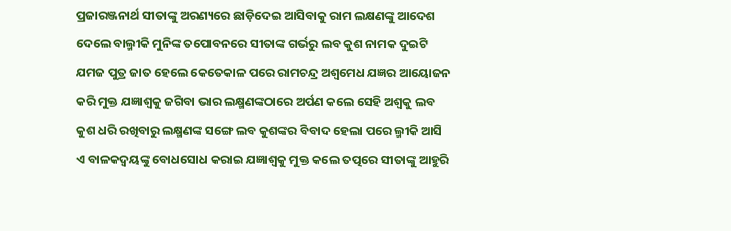ପ୍ରଜାରଞ୍ଜନାର୍ଥ ସୀତାଙ୍କୁ ଅରଣ୍ୟରେ ଛାଡ଼ିଦେଇ ଆସିବାକୁ ରାମ ଲକ୍ଷଣଙ୍କୁ ଆଦେଶ ଦେଲେ ବାଲ୍ମୀକି ମୁନିଙ୍କ ତପୋବନରେ ସୀତାଙ୍କ ଗର୍ଭରୁ ଲବ କୁଶ ନାମକ ଦୁଇଟି ଯମଜ ପୁତ୍ର ଜାତ ହେଲେ କେତେକାଳ ପରେ ରାମଚନ୍ଦ୍ର ଅଶ୍ୱମେଧ ଯଜ୍ଞର ଆୟୋଜନ କରି ମୁକ୍ତ ଯଜ୍ଞାଶ୍ୱକୁ ଜଗିବା ଭାର ଲକ୍ଷ୍ମଣଙ୍କଠାରେ ଅର୍ପଣ କଲେ ସେହି ଅଶ୍ୱକୁ ଲବ କୁଶ ଧରି ରଖିବାରୁ ଲକ୍ଷ୍ମଣଙ୍କ ସଙ୍ଗେ ଲବ କୁଶଙ୍କର ବିବାଦ ହେଲା ପରେ ଲ୍ମୀକି ଆସି ଏ ବାଳକଦ୍ୱୟଙ୍କୁ ବୋଧସୋଧ କରାଇ ଯଜ୍ଞାଶ୍ୱକୁ ମୁକ୍ତ କଲେ ତତ୍ପରେ ସୀତାଙ୍କୁ ଆହୁରି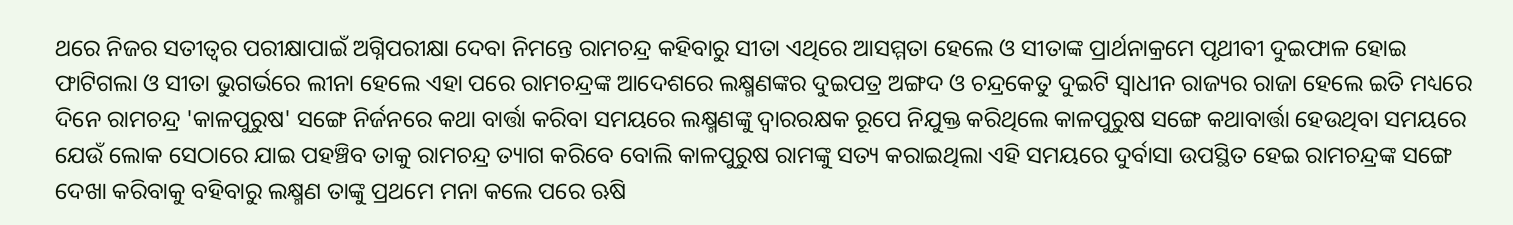ଥରେ ନିଜର ସତୀତ୍ୱର ପରୀକ୍ଷାପାଇଁ ଅଗ୍ନିପରୀକ୍ଷା ଦେବା ନିମନ୍ତେ ରାମଚନ୍ଦ୍ର କହିବାରୁ ସୀତା ଏଥିରେ ଆସମ୍ମତା ହେଲେ ଓ ସୀତାଙ୍କ ପ୍ରାର୍ଥନାକ୍ରମେ ପୃଥୀବୀ ଦୁଇଫାଳ ହୋଇ ଫାଟିଗଲା ଓ ସୀତା ଭୁଗର୍ଭରେ ଲୀନା ହେଲେ ଏହା ପରେ ରାମଚନ୍ଦ୍ରଙ୍କ ଆଦେଶରେ ଲକ୍ଷ୍ମଣଙ୍କର ଦୁଇପତ୍ର ଅଙ୍ଗଦ ଓ ଚନ୍ଦ୍ରକେତୁ ଦୁଇଟି ସ୍ୱାଧୀନ ରାଜ୍ୟର ରାଜା ହେଲେ ଇତି ମଧ୍ୟରେ ଦିନେ ରାମଚନ୍ଦ୍ର 'କାଳପୁରୁଷ' ସଙ୍ଗେ ନିର୍ଜନରେ କଥା ବାର୍ତ୍ତା କରିବା ସମୟରେ ଲକ୍ଷ୍ମଣଙ୍କୁ ଦ୍ୱାରରକ୍ଷକ ରୂପେ ନିଯୁକ୍ତ କରିଥିଲେ କାଳପୁରୁଷ ସଙ୍ଗେ କଥାବାର୍ତ୍ତା ହେଉଥିବା ସମୟରେ ଯେଉଁ ଲୋକ ସେଠାରେ ଯାଇ ପହଞ୍ଚିବ ତାକୁ ରାମଚନ୍ଦ୍ର ତ୍ୟାଗ କରିବେ ବୋଲି କାଳପୁରୁଷ ରାମଙ୍କୁ ସତ୍ୟ କରାଇଥିଲା ଏହି ସମୟରେ ଦୁର୍ବାସା ଉପସ୍ଥିତ ହେଇ ରାମଚନ୍ଦ୍ରଙ୍କ ସଙ୍ଗେ ଦେଖା କରିବାକୁ ବହିବାରୁ ଲକ୍ଷ୍ମଣ ତାଙ୍କୁ ପ୍ରଥମେ ମନା କଲେ ପରେ ଋଷି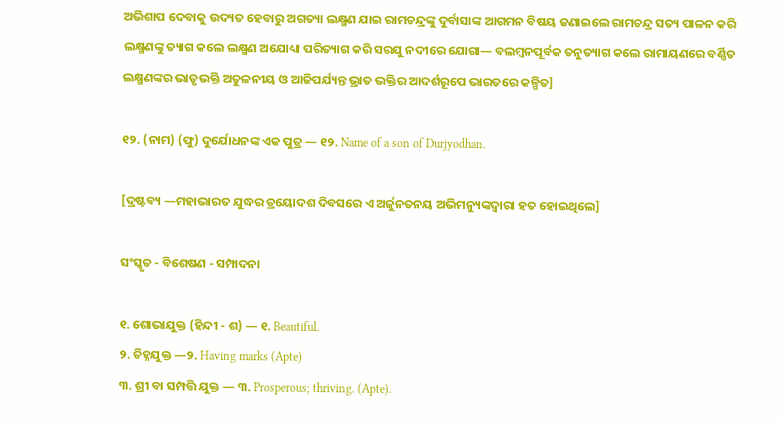ଅଭିଶାପ ଦେବାକୁ ଉଦ୍ୟତ ହେବାରୁ ଅଗତ୍ୟା ଲକ୍ଷ୍ମଣ ଯାଇ ରାମଚନ୍ଦ୍ରଙ୍କୁ ଦୁର୍ବାସାଙ୍କ ଆଗମନ ବିଷୟ ଜଣାଇଲେ ରାମଚନ୍ଦ୍ର ସତ୍ୟ ପାଳନ କରି ଲକ୍ଷ୍ମଣଙ୍କୁ ତ୍ୟାଗ କଲେ ଲକ୍ଷ୍ମଣ ଅଯୋଧ୍ୟା ପରିତ୍ୟାଗ କରି ସରଯୁ ନଦୀରେ ଯୋଗା— ବଲମ୍ୱନପୂର୍ବକ ତନୁତ୍ୟାଗ କଲେ ରାମାୟଣରେ ବର୍ଣ୍ଣିତ ଲକ୍ଷ୍ମଣଙ୍କର ଭାତୃଭକ୍ତି ଅତୁଳନୀୟ ଓ ଆଜିପର୍ଯ୍ୟନ୍ତ ଭ୍ରାତ ଭକ୍ତିର ଆଦର୍ଶରୂପେ ଭାରତରେ କଳ୍ପିତ]

୧୨. (ନାମ) (ଫୁ) ଦୁର୍ଯୋଧନଙ୍କ ଏକ ପୁତ୍ର — ୧୨. Name of a son of Durjyodhan.

[ଦ୍ରଷ୍ଟବ୍ୟ —ମହାଭାରତ ଯୁଦ୍ଧର ତ୍ରୟୋଦଶ ଦିବସରେ ଏ ଅର୍ଜୁନତନୟ ଅଭିମନ୍ୟୁଙ୍କଦ୍ୱାରା ହତ ହୋଇଥିଲେ]

ସଂସ୍କୃତ - ବିଶେଷଣ - ସମ୍ପାଦନା

୧. ଶୋଭାଯୁକ୍ତ (ହିନ୍ଦୀ - ଶ) — ୧. Beautiful.
୨. ଚିହ୍ନଯୁକ୍ତ —୨. Having marks (Apte)
୩. ଶ୍ରୀ ବା ସମ୍ପତ୍ତି ଯୁକ୍ତ — ୩. Prosperous; thriving. (Apte).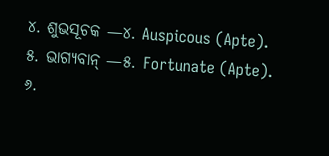୪. ଶୁଭସୂଚକ —୪. Auspicous (Apte).
୫. ଭାଗ୍ୟବାନ୍ —୫. Fortunate (Apte).
୬.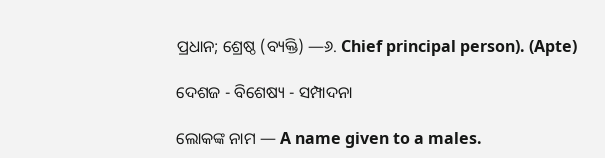ପ୍ରଧାନ; ଶ୍ରେଷ୍ଠ (ବ୍ୟକ୍ତି) —୬. Chief principal person). (Apte)

ଦେଶଜ - ବିଶେଷ୍ୟ - ସମ୍ପାଦନା

ଲୋକଙ୍କ ନାମ — A name given to a males.